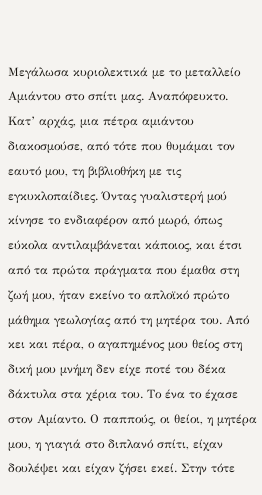Μεγάλωσα κυριολεκτικά με το μεταλλείο Αμιάντου στο σπίτι μας. Αναπόφευκτο. Κατ’ αρχάς, μια πέτρα αμιάντου διακοσμούσε, από τότε που θυμάμαι τον εαυτό μου, τη βιβλιοθήκη με τις εγκυκλοπαίδιες. Όντας γυαλιστερή μού κίνησε το ενδιαφέρον από μωρό, όπως εύκολα αντιλαμβάνεται κάποιος, και έτσι από τα πρώτα πράγματα που έμαθα στη ζωή μου, ήταν εκείνο το απλοϊκό πρώτο μάθημα γεωλογίας από τη μητέρα του. Από κει και πέρα, ο αγαπημένος μου θείος στη δική μου μνήμη δεν είχε ποτέ του δέκα δάκτυλα στα χέρια του. Το ένα το έχασε στον Αμίαντο. Ο παππούς, οι θείοι, η μητέρα μου, η γιαγιά στο διπλανό σπίτι, είχαν δουλέψει και είχαν ζήσει εκεί. Στην τότε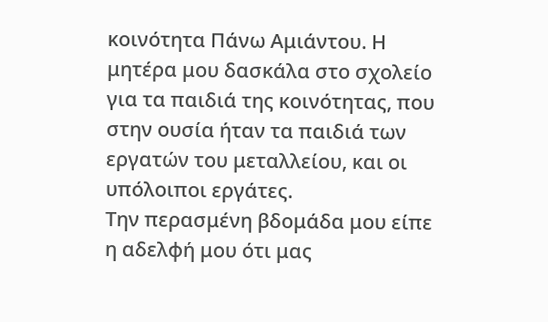κοινότητα Πάνω Αμιάντου. Η μητέρα μου δασκάλα στο σχολείο για τα παιδιά της κοινότητας, που στην ουσία ήταν τα παιδιά των εργατών του μεταλλείου, και οι υπόλοιποι εργάτες.
Την περασμένη βδομάδα μου είπε η αδελφή μου ότι μας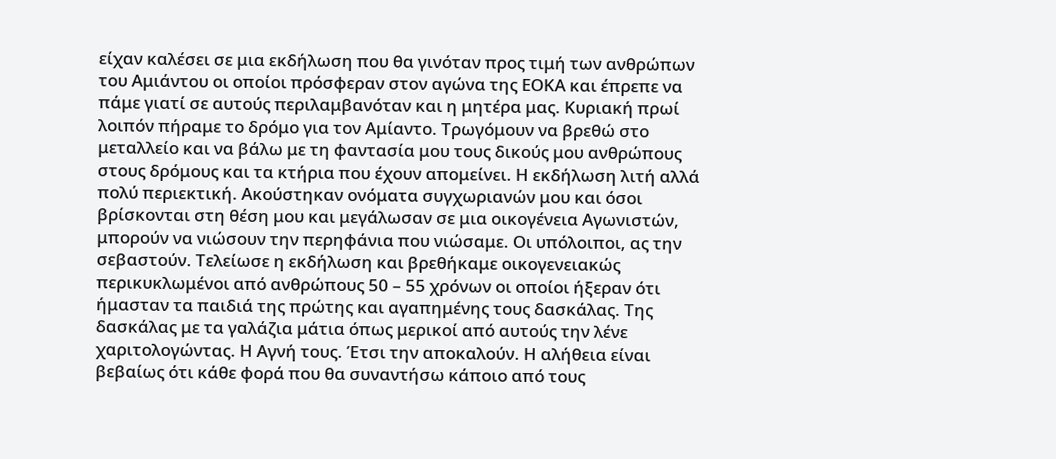είχαν καλέσει σε μια εκδήλωση που θα γινόταν προς τιμή των ανθρώπων του Αμιάντου οι οποίοι πρόσφεραν στον αγώνα της ΕΟΚΑ και έπρεπε να πάμε γιατί σε αυτούς περιλαμβανόταν και η μητέρα μας. Κυριακή πρωί λοιπόν πήραμε το δρόμο για τον Αμίαντο. Τρωγόμουν να βρεθώ στο μεταλλείο και να βάλω με τη φαντασία μου τους δικούς μου ανθρώπους στους δρόμους και τα κτήρια που έχουν απομείνει. Η εκδήλωση λιτή αλλά πολύ περιεκτική. Ακούστηκαν ονόματα συγχωριανών μου και όσοι βρίσκονται στη θέση μου και μεγάλωσαν σε μια οικογένεια Αγωνιστών, μπορούν να νιώσουν την περηφάνια που νιώσαμε. Οι υπόλοιποι, ας την σεβαστούν. Τελείωσε η εκδήλωση και βρεθήκαμε οικογενειακώς περικυκλωμένοι από ανθρώπους 50 – 55 χρόνων οι οποίοι ήξεραν ότι ήμασταν τα παιδιά της πρώτης και αγαπημένης τους δασκάλας. Της δασκάλας με τα γαλάζια μάτια όπως μερικοί από αυτούς την λένε χαριτολογώντας. Η Αγνή τους. Έτσι την αποκαλούν. Η αλήθεια είναι βεβαίως ότι κάθε φορά που θα συναντήσω κάποιο από τους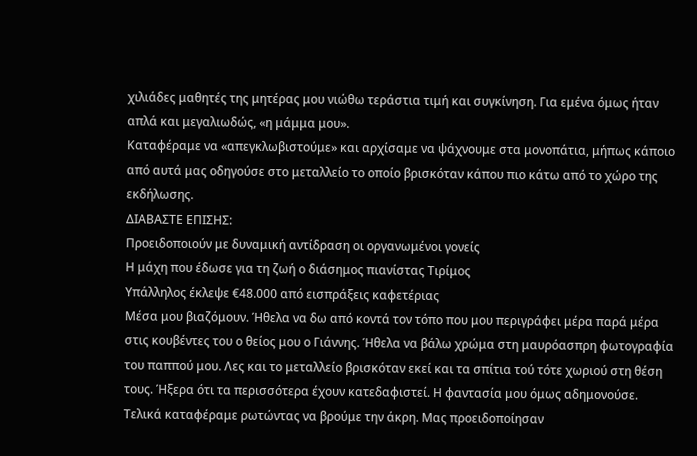χιλιάδες μαθητές της μητέρας μου νιώθω τεράστια τιμή και συγκίνηση. Για εμένα όμως ήταν απλά και μεγαλιωδώς, «η μάμμα μου».
Καταφέραμε να «απεγκλωβιστούμε» και αρχίσαμε να ψάχνουμε στα μονοπάτια, μήπως κάποιο από αυτά μας οδηγούσε στο μεταλλείο το οποίο βρισκόταν κάπου πιο κάτω από το χώρο της εκδήλωσης.
ΔΙΑΒΑΣΤΕ ΕΠΙΣΗΣ:
Προειδοποιούν με δυναμική αντίδραση οι οργανωμένοι γονείς
Η μάχη που έδωσε για τη ζωή ο διάσημος πιανίστας Τιρίμος
Υπάλληλος έκλεψε €48.000 από εισπράξεις καφετέριας
Μέσα μου βιαζόμουν. Ήθελα να δω από κοντά τον τόπο που μου περιγράφει μέρα παρά μέρα στις κουβέντες του ο θείος μου ο Γιάννης. Ήθελα να βάλω χρώμα στη μαυρόασπρη φωτογραφία του παππού μου. Λες και το μεταλλείο βρισκόταν εκεί και τα σπίτια τού τότε χωριού στη θέση τους. Ήξερα ότι τα περισσότερα έχουν κατεδαφιστεί. Η φαντασία μου όμως αδημονούσε.
Τελικά καταφέραμε ρωτώντας να βρούμε την άκρη. Μας προειδοποίησαν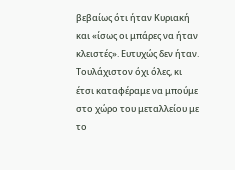βεβαίως ότι ήταν Κυριακή και «ίσως οι μπάρες να ήταν κλειστές». Ευτυχώς δεν ήταν. Τουλάχιστον όχι όλες, κι έτσι καταφέραμε να μπούμε στο χώρο του μεταλλείου με το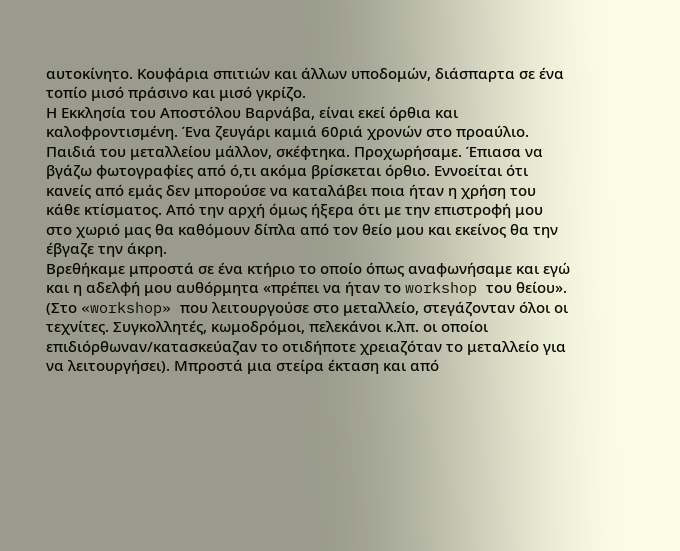αυτοκίνητο. Κουφάρια σπιτιών και άλλων υποδομών, διάσπαρτα σε ένα τοπίο μισό πράσινο και μισό γκρίζο.
Η Εκκλησία του Αποστόλου Βαρνάβα, είναι εκεί όρθια και καλοφροντισμένη. Ένα ζευγάρι καμιά 60ριά χρονών στο προαύλιο. Παιδιά του μεταλλείου μάλλον, σκέφτηκα. Προχωρήσαμε. Έπιασα να βγάζω φωτογραφίες από ό,τι ακόμα βρίσκεται όρθιο. Εννοείται ότι κανείς από εμάς δεν μπορούσε να καταλάβει ποια ήταν η χρήση του κάθε κτίσματος. Από την αρχή όμως ήξερα ότι με την επιστροφή μου στο χωριό μας θα καθόμουν δίπλα από τον θείο μου και εκείνος θα την έβγαζε την άκρη.
Βρεθήκαμε μπροστά σε ένα κτήριο το οποίο όπως αναφωνήσαμε και εγώ και η αδελφή μου αυθόρμητα «πρέπει να ήταν το workshop του θείου». (Στο «workshop» που λειτουργούσε στο μεταλλείο, στεγάζονταν όλοι οι τεχνίτες. Συγκολλητές, κωμοδρόμοι, πελεκάνοι κ.λπ. οι οποίοι επιδιόρθωναν/κατασκεύαζαν το οτιδήποτε χρειαζόταν το μεταλλείο για να λειτουργήσει). Μπροστά μια στείρα έκταση και από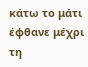κάτω το μάτι έφθανε μέχρι τη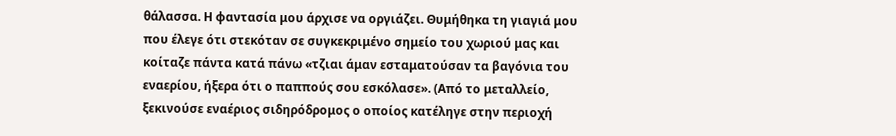θάλασσα. Η φαντασία μου άρχισε να οργιάζει. Θυμήθηκα τη γιαγιά μου που έλεγε ότι στεκόταν σε συγκεκριμένο σημείο του χωριού μας και κοίταζε πάντα κατά πάνω «τζιαι άμαν εσταματούσαν τα βαγόνια του εναερίου, ήξερα ότι ο παππούς σου εσκόλασε». (Από το μεταλλείο, ξεκινούσε εναέριος σιδηρόδρομος ο οποίος κατέληγε στην περιοχή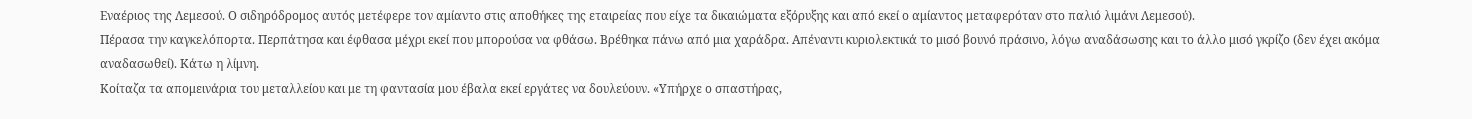Εναέριος της Λεμεσού. Ο σιδηρόδρομος αυτός μετέφερε τον αμίαντο στις αποθήκες της εταιρείας που είχε τα δικαιώματα εξόρυξης και από εκεί ο αμίαντος μεταφερόταν στο παλιό λιμάνι Λεμεσού).
Πέρασα την καγκελόπορτα. Περπάτησα και έφθασα μέχρι εκεί που μπορούσα να φθάσω. Βρέθηκα πάνω από μια χαράδρα. Απέναντι κυριολεκτικά το μισό βουνό πράσινο, λόγω αναδάσωσης και το άλλο μισό γκρίζο (δεν έχει ακόμα αναδασωθεί). Κάτω η λίμνη.
Κοίταζα τα απομεινάρια του μεταλλείου και με τη φαντασία μου έβαλα εκεί εργάτες να δουλεύουν. «Υπήρχε ο σπαστήρας,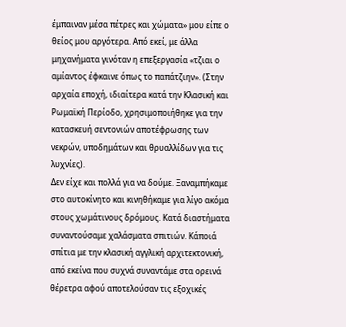έμπαιναν μέσα πέτρες και χώματα» μου είπε ο θείος μου αργότερα. Από εκεί, με άλλα μηχανήματα γινόταν η επεξεργασία «τζιαι ο αμίαντος έφκαινε όπως το παπάτζιην». (Στην αρχαία εποχή, ιδιαίτερα κατά την Κλασική και Ρωμαϊκή Περίοδο, χρησιμοποιήθηκε για την κατασκευή σεντονιών αποτέφρωσης των νεκρών, υποδημάτων και θρυαλλίδων για τις λυχνίες).
Δεν είχε και πολλά για να δούμε. Ξαναμπήκαμε στο αυτοκίνητο και κινηθήκαμε για λίγο ακόμα στους χωμάτινους δρόμους. Κατά διαστήματα συναντούσαμε χαλάσματα σπιτιών. Κάποιά σπίτια με την κλασική αγγλική αρχιτεκτονική, από εκείνα που συχνά συναντάμε στα ορεινά θέρετρα αφού αποτελούσαν τις εξοχικές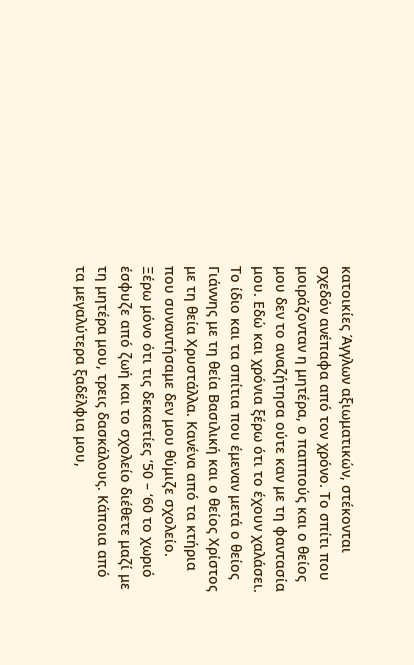κατοικίες Άγγλων αξιωματικών, στέκονται σχεδόν ανέπαφα από τον χρόνο. Το σπίτι που μοιράζονταν η μητέρα, ο παππούς και ο θείος μου δεν το αναζήτησα ούτε καν με τη φαντασία μου. Εδώ και χρόνια ξέρω ότι το έχουν χαλάσει. Το ίδιο και τα σπίτια που έμεναν μετά ο θείος Γιάννης με τη θεία Βασιλική και ο θείος Χρίστος με τη θεία Χρυστάλλα. Κανένα από τα κτήρια που συναντήσαμε δεν μου θύμιζε σχολείο. Ξέρω μόνο ότι τις δεκαετίες ‘50 – ‘60 το χωριό έσφυζε από ζωή και το σχολείο διέθετε μαζί με τη μητέρα μου, τρεις δασκάλους. Κάποια από τα μεγαλύτερα ξαδέλφια μου,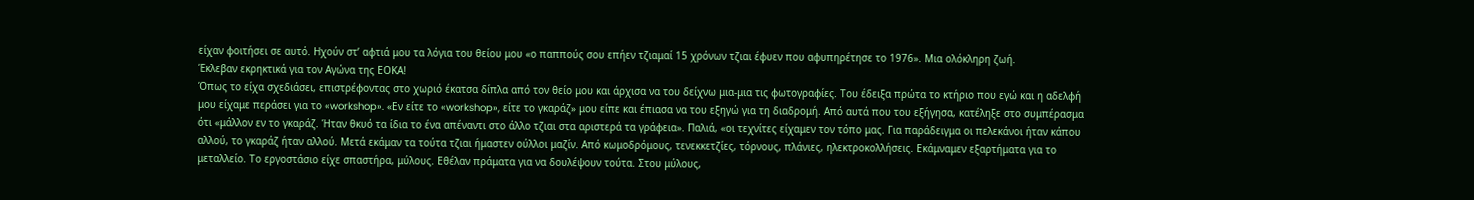είχαν φοιτήσει σε αυτό. Ηχούν στ’ αφτιά μου τα λόγια του θείου μου «ο παππούς σου επήεν τζιαμαί 15 χρόνων τζιαι έφυεν που αφυπηρέτησε το 1976». Μια ολόκληρη ζωή.
Έκλεβαν εκρηκτικά για τον Αγώνα της ΕΟΚΑ!
Όπως το είχα σχεδιάσει, επιστρέφοντας στο χωριό έκατσα δίπλα από τον θείο μου και άρχισα να του δείχνω μια-μια τις φωτογραφίες. Του έδειξα πρώτα το κτήριο που εγώ και η αδελφή μου είχαμε περάσει για το «workshop». «Εν είτε το «workshop», είτε το γκαράζ» μου είπε και έπιασα να του εξηγώ για τη διαδρομή. Από αυτά που του εξήγησα, κατέληξε στο συμπέρασμα ότι «μάλλον εν το γκαράζ. Ήταν θκυό τα ίδια το ένα απέναντι στο άλλο τζιαι στα αριστερά τα γράφεια». Παλιά, «οι τεχνίτες είχαμεν τον τόπο μας. Για παράδειγμα οι πελεκάνοι ήταν κάπου αλλού, το γκαράζ ήταν αλλού. Μετά εκάμαν τα τούτα τζιαι ήμαστεν ούλλοι μαζίν. Από κωμοδρόμους, τενεκκετζίες, τόρνους, πλάνιες, ηλεκτροκολλήσεις. Εκάμναμεν εξαρτήματα για το μεταλλείο. Το εργοστάσιο είχε σπαστήρα, μύλους. Εθέλαν πράματα για να δουλέψουν τούτα. Στου μύλους,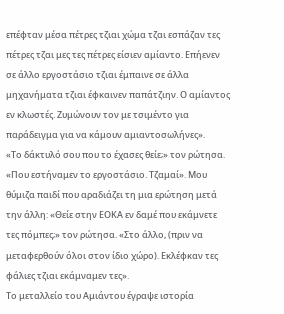επέφταν μέσα πέτρες τζιαι χώμα τζαι εσπάζαν τες πέτρες τζαι μες τες πέτρες είσιεν αμίαντο. Επήενεν σε άλλο εργοστάσιο τζιαι έμπαινε σε άλλα μηχανήματα τζιαι έφκαινεν παπάτζιην. Ο αμίαντος εν κλωστές. Ζυμώνουν τον με τσιμέντο για παράδειγμα για να κάμουν αμιαντοσωλήνες».
«Το δάκτυλό σου που το έχασες θείε;» τον ρώτησα. «Που εστήναμεν το εργοστάσιο. Τζαμαί». Μου θύμιζα παιδί που αραδιάζει τη μια ερώτηση μετά την άλλη: «Θείε στην ΕΟΚΑ εν δαμέ που εκάμνετε τες πόμπες;» τον ρώτησα. «Στο άλλο, (πριν να μεταφερθούν όλοι στον ίδιο χώρο). Εκλέφκαν τες φάλιες τζιαι εκάμναμεν τες».
Το μεταλλείο του Αμιάντου έγραψε ιστορία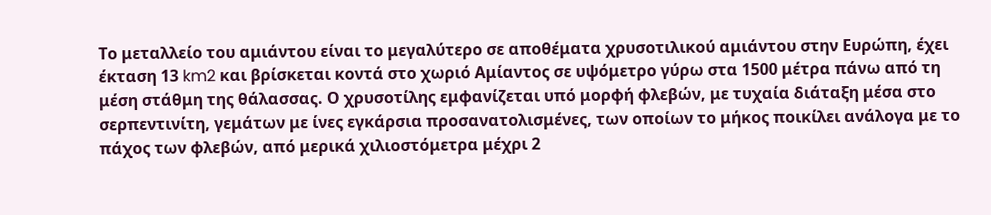Το μεταλλείο του αμιάντου είναι το μεγαλύτερο σε αποθέματα χρυσοτιλικού αμιάντου στην Ευρώπη, έχει έκταση 13 km2 και βρίσκεται κοντά στο χωριό Αμίαντος σε υψόμετρο γύρω στα 1500 μέτρα πάνω από τη μέση στάθμη της θάλασσας. Ο χρυσοτίλης εμφανίζεται υπό μορφή φλεβών, με τυχαία διάταξη μέσα στο σερπεντινίτη, γεμάτων με ίνες εγκάρσια προσανατολισμένες, των οποίων το μήκος ποικίλει ανάλογα με το πάχος των φλεβών, από μερικά χιλιοστόμετρα μέχρι 2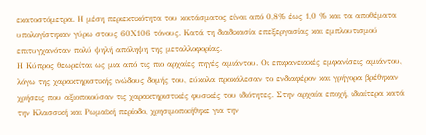εκατοστόμετρα. Η μέση περιεκτικότητα του κοιτάσματος είναι από 0,8% έως 1,0 % και τα αποθέματα υπολογίστηκαν γύρω στους 60Χ106 τόνους. Κατά τη διαδικασία επεξεργασίας και εμπλουτισμού επιτυγχανόταν πολύ ψηλή απόληψη της μεταλλοφορίας.
Η Κύπρος θεωρείται ως μια από τις πιο αρχαίες πηγές αμιάντου. Οι επιφανειακές εμφανίσεις αμιάντου, λόγω της χαρακτηριστικής ινώδους δομής του, εύκολα προκάλεσαν το ενδιαφέρον και γρήγορα βρέθηκαν χρήσεις που αξιοποιούσαν τις χαρακτηριστικές φυσικές του ιδιότητες. Στην αρχαία εποχή, ιδιαίτερα κατά την Κλασσική και Ρωμαϊκή περίοδο, χρησιμοποιήθηκε για την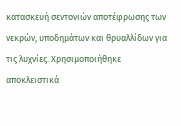κατασκευή σεντονιών αποτέφρωσης των νεκρών, υποδημάτων και θρυαλλίδων για τις λυχνίες. Χρησιμοποιήθηκε αποκλειστικά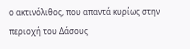ο ακτινόλιθος, που απαντά κυρίως στην περιοχή του Δάσους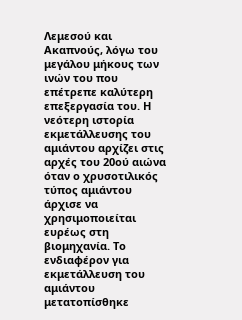Λεμεσού και Ακαπνούς, λόγω του μεγάλου μήκους των ινών του που επέτρεπε καλύτερη επεξεργασία του. Η νεότερη ιστορία εκμετάλλευσης του αμιάντου αρχίζει στις αρχές του 20ού αιώνα όταν ο χρυσοτιλικός τύπος αμιάντου άρχισε να χρησιμοποιείται ευρέως στη βιομηχανία. Το ενδιαφέρον για εκμετάλλευση του αμιάντου μετατοπίσθηκε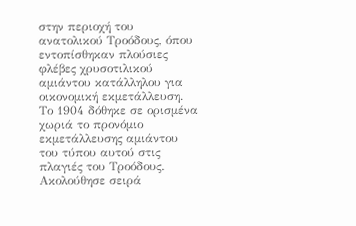στην περιοχή του ανατολικού Τροόδους, όπου εντοπίσθηκαν πλούσιες φλέβες χρυσοτιλικού αμιάντου κατάλληλου για οικονομική εκμετάλλευση. Το 1904 δόθηκε σε ορισμένα χωριά το προνόμιο εκμετάλλευσης αμιάντου του τύπου αυτού στις πλαγιές του Τροόδους.
Ακολούθησε σειρά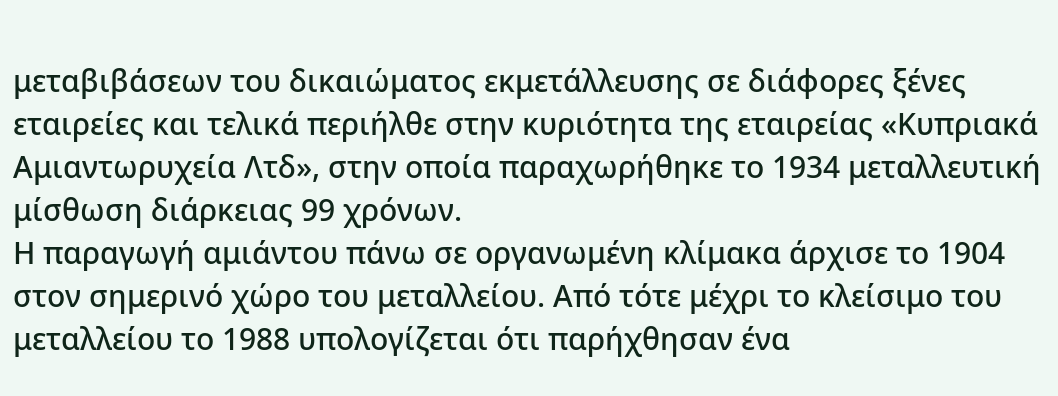μεταβιβάσεων του δικαιώματος εκμετάλλευσης σε διάφορες ξένες εταιρείες και τελικά περιήλθε στην κυριότητα της εταιρείας «Κυπριακά Aμιαντωρυχεία Λτδ», στην οποία παραχωρήθηκε το 1934 μεταλλευτική μίσθωση διάρκειας 99 χρόνων.
Η παραγωγή αμιάντου πάνω σε οργανωμένη κλίμακα άρχισε το 1904 στον σημερινό χώρο του μεταλλείου. Από τότε μέχρι το κλείσιμο του μεταλλείου το 1988 υπολογίζεται ότι παρήχθησαν ένα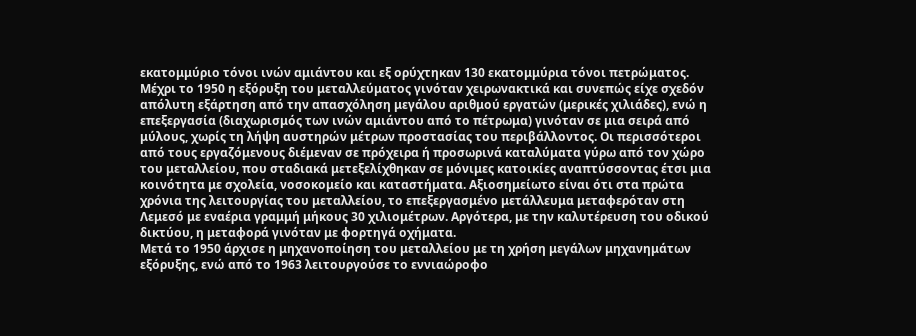εκατομμύριο τόνοι ινών αμιάντου και εξ ορύχτηκαν 130 εκατομμύρια τόνοι πετρώματος. Μέχρι το 1950 η εξόρυξη του μεταλλεύματος γινόταν χειρωνακτικά και συνεπώς είχε σχεδόν απόλυτη εξάρτηση από την απασχόληση μεγάλου αριθμού εργατών (μερικές χιλιάδες), ενώ η επεξεργασία (διαχωρισμός των ινών αμιάντου από το πέτρωμα) γινόταν σε μια σειρά από μύλους, χωρίς τη λήψη αυστηρών μέτρων προστασίας του περιβάλλοντος. Οι περισσότεροι από τους εργαζόμενους διέμεναν σε πρόχειρα ή προσωρινά καταλύματα γύρω από τον χώρο του μεταλλείου, που σταδιακά μετεξελίχθηκαν σε μόνιμες κατοικίες αναπτύσσοντας έτσι μια κοινότητα με σχολεία, νοσοκομείο και καταστήματα. Αξιοσημείωτο είναι ότι στα πρώτα χρόνια της λειτουργίας του μεταλλείου, το επεξεργασμένο μετάλλευμα μεταφερόταν στη Λεμεσό με εναέρια γραμμή μήκους 30 χιλιομέτρων. Αργότερα, με την καλυτέρευση του οδικού δικτύου, η μεταφορά γινόταν με φορτηγά οχήματα.
Μετά το 1950 άρχισε η μηχανοποίηση του μεταλλείου με τη χρήση μεγάλων μηχανημάτων εξόρυξης, ενώ από το 1963 λειτουργούσε το εννιαώροφο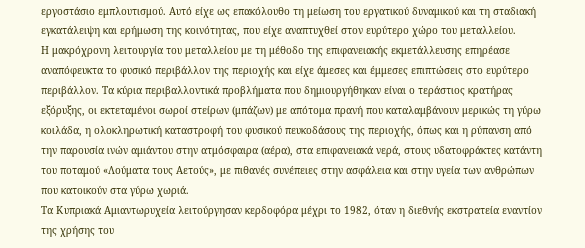εργοστάσιο εμπλουτισμού. Αυτό είχε ως επακόλουθο τη μείωση του εργατικού δυναμικού και τη σταδιακή εγκατάλειψη και ερήμωση της κοινότητας, που είχε αναπτυχθεί στον ευρύτερο χώρο του μεταλλείου.
Η μακρόχρονη λειτουργία του μεταλλείου με τη μέθοδο της επιφανειακής εκμετάλλευσης επηρέασε αναπόφευκτα το φυσικό περιβάλλον της περιοχής και είχε άμεσες και έμμεσες επιπτώσεις στο ευρύτερο περιβάλλον. Τα κύρια περιβαλλοντικά προβλήματα που δημιουργήθηκαν είναι ο τεράστιος κρατήρας εξόρυξης, οι εκτεταμένοι σωροί στείρων (μπάζων) με απότομα πρανή που καταλαμβάνουν μερικώς τη γύρω κοιλάδα, η ολοκληρωτική καταστροφή του φυσικού πευκοδάσους της περιοχής, όπως και η ρύπανση από την παρουσία ινών αμιάντου στην ατμόσφαιρα (αέρα), στα επιφανειακά νερά, στους υδατοφράκτες κατάντη του ποταμού «Λούματα τους Αετούς», με πιθανές συνέπειες στην ασφάλεια και στην υγεία των ανθρώπων που κατοικούν στα γύρω χωριά.
Τα Κυπριακά Αμιαντωρυχεία λειτούργησαν κερδοφόρα μέχρι το 1982, όταν η διεθνής εκστρατεία εναντίον της χρήσης του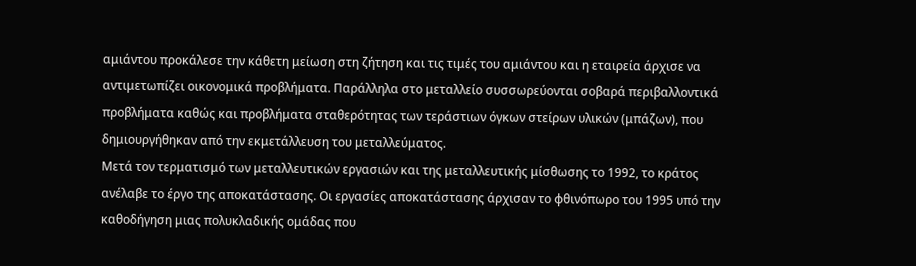αμιάντου προκάλεσε την κάθετη μείωση στη ζήτηση και τις τιμές του αμιάντου και η εταιρεία άρχισε να αντιμετωπίζει οικονομικά προβλήματα. Παράλληλα στο μεταλλείο συσσωρεύονται σοβαρά περιβαλλοντικά προβλήματα καθώς και προβλήματα σταθερότητας των τεράστιων όγκων στείρων υλικών (μπάζων), που δημιουργήθηκαν από την εκμετάλλευση του μεταλλεύματος.
Μετά τον τερματισμό των μεταλλευτικών εργασιών και της μεταλλευτικής μίσθωσης το 1992, το κράτος ανέλαβε το έργο της αποκατάστασης. Οι εργασίες αποκατάστασης άρχισαν το φθινόπωρο του 1995 υπό την καθοδήγηση μιας πολυκλαδικής ομάδας που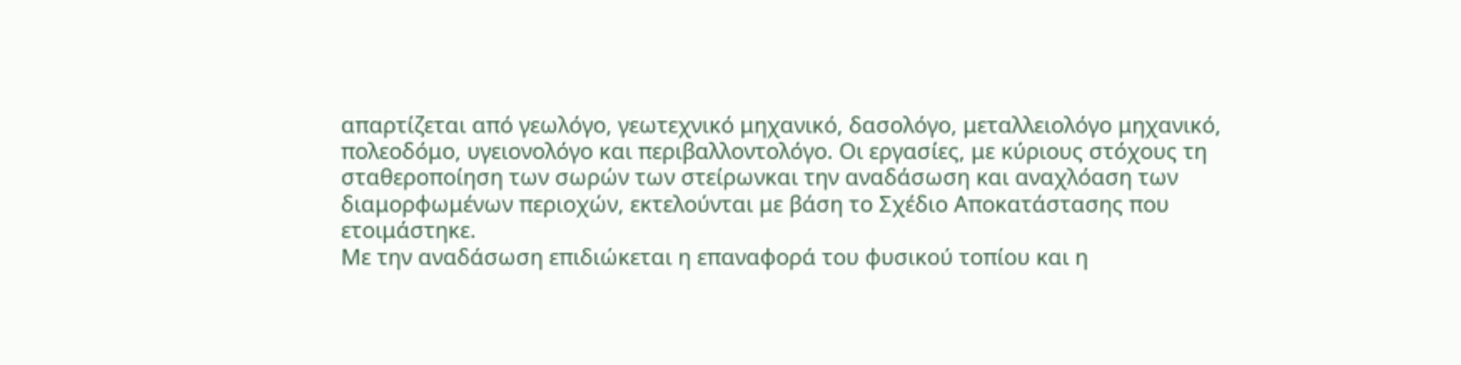απαρτίζεται από γεωλόγο, γεωτεχνικό μηχανικό, δασολόγο, μεταλλειολόγο μηχανικό, πολεοδόμο, υγειονολόγο και περιβαλλοντολόγο. Οι εργασίες, με κύριους στόχους τη σταθεροποίηση των σωρών των στείρωνκαι την αναδάσωση και αναχλόαση των διαμορφωμένων περιοχών, εκτελούνται με βάση το Σχέδιο Αποκατάστασης που ετοιμάστηκε.
Με την αναδάσωση επιδιώκεται η επαναφορά του φυσικού τοπίου και η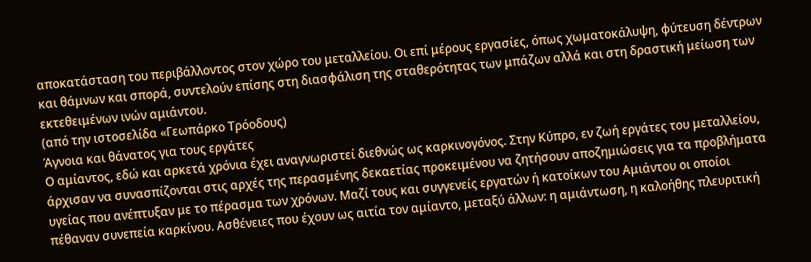αποκατάσταση του περιβάλλοντος στον χώρο του μεταλλείου. Οι επί μέρους εργασίες, όπως χωματοκάλυψη, φύτευση δέντρων και θάμνων και σπορά, συντελούν επίσης στη διασφάλιση της σταθερότητας των μπάζων αλλά και στη δραστική μείωση των εκτεθειμένων ινών αμιάντου.
(από την ιστοσελίδα «Γεωπάρκο Τρόοδους)
Άγνοια και θάνατος για τους εργάτες
Ο αμίαντος, εδώ και αρκετά χρόνια έχει αναγνωριστεί διεθνώς ως καρκινογόνος. Στην Κύπρο, εν ζωή εργάτες του μεταλλείου, άρχισαν να συνασπίζονται στις αρχές της περασμένης δεκαετίας προκειμένου να ζητήσουν αποζημιώσεις για τα προβλήματα υγείας που ανέπτυξαν με το πέρασμα των χρόνων. Μαζί τους και συγγενείς εργατών ή κατοίκων του Αμιάντου οι οποίοι πέθαναν συνεπεία καρκίνου. Ασθένειες που έχουν ως αιτία τον αμίαντο, μεταξύ άλλων: η αμιάντωση, η καλοήθης πλευριτική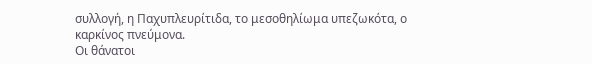συλλογή, η Παχυπλευρίτιδα, το μεσοθηλίωμα υπεζωκότα, ο καρκίνος πνεύμονα.
Οι θάνατοι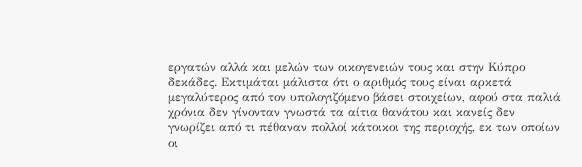εργατών αλλά και μελών των οικογενειών τους και στην Κύπρο δεκάδες. Εκτιμάται μάλιστα ότι ο αριθμός τους είναι αρκετά μεγαλύτερος από τον υπολογιζόμενο βάσει στοιχείων, αφού στα παλιά χρόνια δεν γίνονταν γνωστά τα αίτια θανάτου και κανείς δεν γνωρίζει από τι πέθαναν πολλοί κάτοικοι της περιοχής, εκ των οποίων οι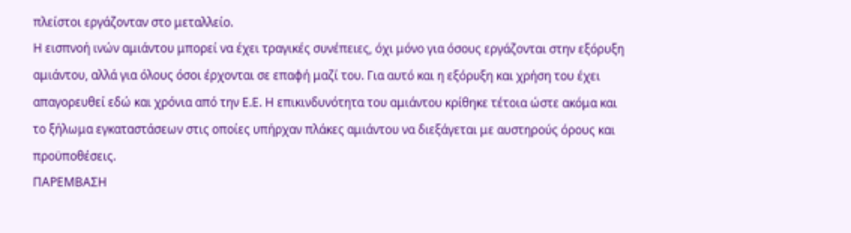πλείστοι εργάζονταν στο μεταλλείο.
Η εισπνοή ινών αμιάντου μπορεί να έχει τραγικές συνέπειες, όχι μόνο για όσους εργάζονται στην εξόρυξη αμιάντου, αλλά για όλους όσοι έρχονται σε επαφή μαζί του. Για αυτό και η εξόρυξη και χρήση του έχει απαγορευθεί εδώ και χρόνια από την Ε.Ε. Η επικινδυνότητα του αμιάντου κρίθηκε τέτοια ώστε ακόμα και το ξήλωμα εγκαταστάσεων στις οποίες υπήρχαν πλάκες αμιάντου να διεξάγεται με αυστηρούς όρους και προϋποθέσεις.
ΠΑΡΕΜΒΑΣΗ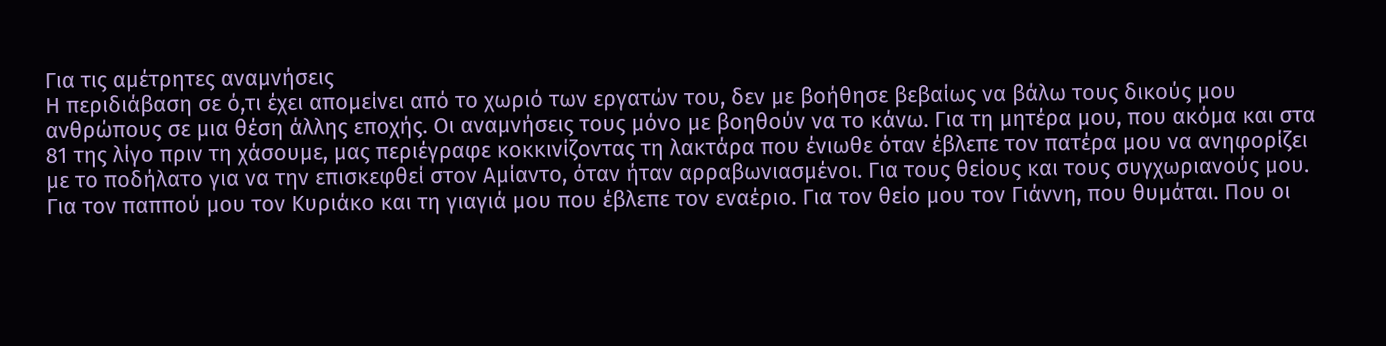Για τις αμέτρητες αναμνήσεις
Η περιδιάβαση σε ό,τι έχει απομείνει από το χωριό των εργατών του, δεν με βοήθησε βεβαίως να βάλω τους δικούς μου ανθρώπους σε μια θέση άλλης εποχής. Οι αναμνήσεις τους μόνο με βοηθούν να το κάνω. Για τη μητέρα μου, που ακόμα και στα 81 της λίγο πριν τη χάσουμε, μας περιέγραφε κοκκινίζοντας τη λακτάρα που ένιωθε όταν έβλεπε τον πατέρα μου να ανηφορίζει με το ποδήλατο για να την επισκεφθεί στον Αμίαντο, όταν ήταν αρραβωνιασμένοι. Για τους θείους και τους συγχωριανούς μου. Για τον παππού μου τον Κυριάκο και τη γιαγιά μου που έβλεπε τον εναέριο. Για τον θείο μου τον Γιάννη, που θυμάται. Που οι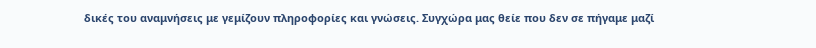δικές του αναμνήσεις με γεμίζουν πληροφορίες και γνώσεις. Συγχώρα μας θείε που δεν σε πήγαμε μαζί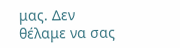μας. Δεν θέλαμε να σας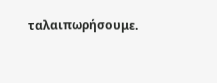ταλαιπωρήσουμε.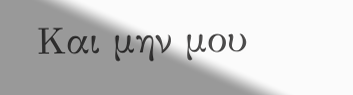Και μην μου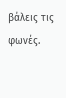βάλεις τις φωνές.